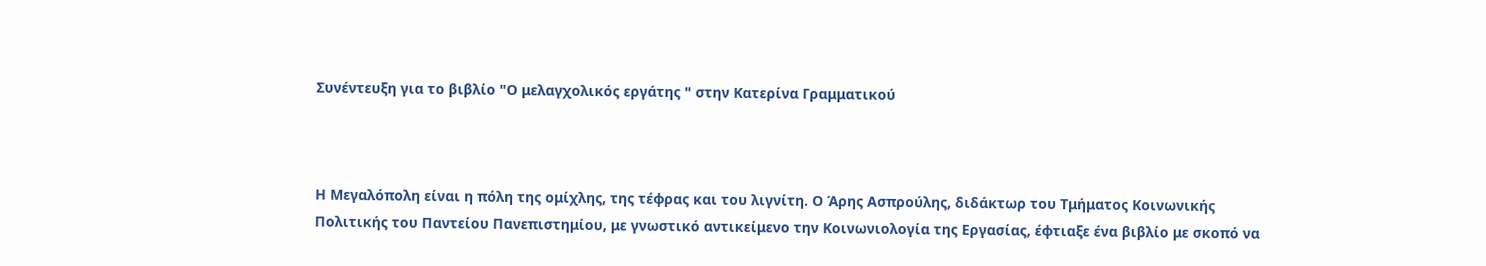Συνέντευξη για το βιβλίο "Ο μελαγχολικός εργάτης " στην Κατερίνα Γραμματικού



Η Μεγαλόπολη είναι η πόλη της ομίχλης, της τέφρας και του λιγνίτη. Ο Άρης Ασπρούλης, διδάκτωρ του Τμήματος Κοινωνικής Πολιτικής του Παντείου Πανεπιστημίου, με γνωστικό αντικείμενο την Κοινωνιολογία της Εργασίας, έφτιαξε ένα βιβλίο με σκοπό να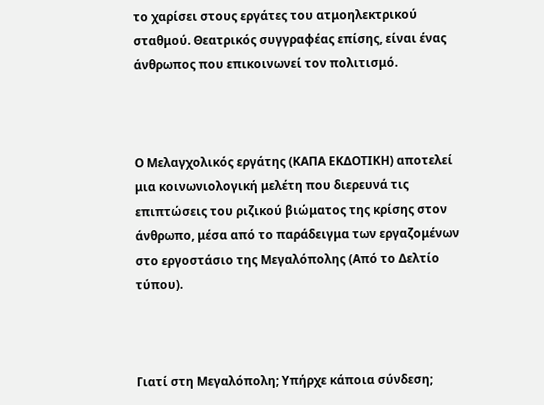το χαρίσει στους εργάτες του ατμοηλεκτρικού σταθμού. Θεατρικός συγγραφέας επίσης, είναι ένας άνθρωπος που επικοινωνεί τον πολιτισμό.



Ο Μελαγχολικός εργάτης (ΚΑΠΑ ΕΚΔΟΤΙΚΗ) αποτελεί μια κοινωνιολογική μελέτη που διερευνά τις επιπτώσεις του ριζικού βιώματος της κρίσης στον άνθρωπο, μέσα από το παράδειγμα των εργαζομένων στο εργοστάσιο της Μεγαλόπολης (Από το Δελτίο τύπου).



Γιατί στη Μεγαλόπολη; Υπήρχε κάποια σύνδεση;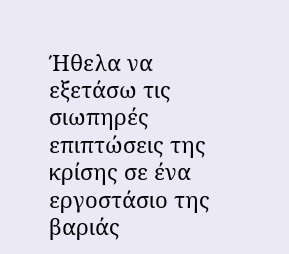Ήθελα να εξετάσω τις σιωπηρές επιπτώσεις της κρίσης σε ένα εργοστάσιο της βαριάς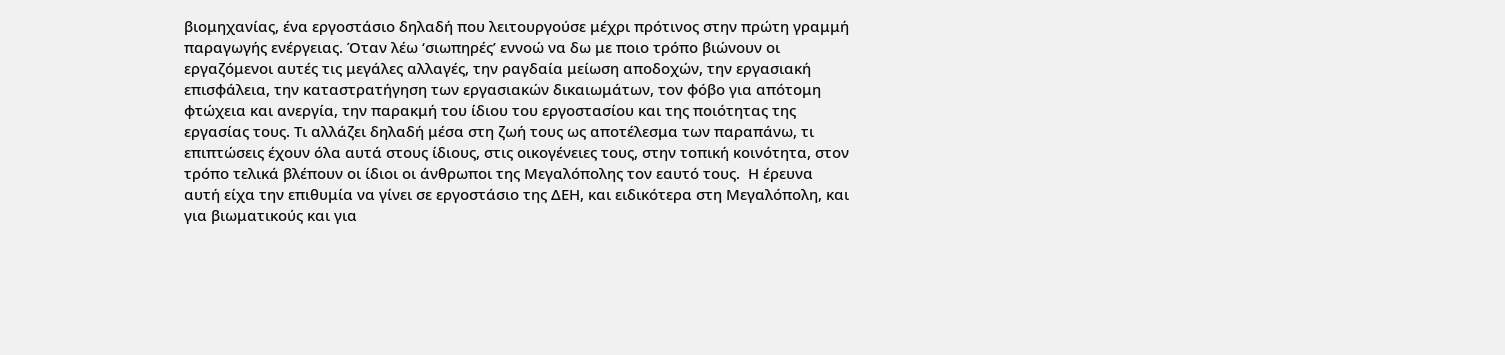βιομηχανίας, ένα εργοστάσιο δηλαδή που λειτουργούσε μέχρι πρότινος στην πρώτη γραμμή παραγωγής ενέργειας. Όταν λέω ‘σιωπηρές’ εννοώ να δω με ποιο τρόπο βιώνουν οι εργαζόμενοι αυτές τις μεγάλες αλλαγές, την ραγδαία μείωση αποδοχών, την εργασιακή επισφάλεια, την καταστρατήγηση των εργασιακών δικαιωμάτων, τον φόβο για απότομη φτώχεια και ανεργία, την παρακμή του ίδιου του εργοστασίου και της ποιότητας της εργασίας τους. Τι αλλάζει δηλαδή μέσα στη ζωή τους ως αποτέλεσμα των παραπάνω, τι επιπτώσεις έχουν όλα αυτά στους ίδιους, στις οικογένειες τους, στην τοπική κοινότητα, στον τρόπο τελικά βλέπουν οι ίδιοι οι άνθρωποι της Μεγαλόπολης τον εαυτό τους.  Η έρευνα αυτή είχα την επιθυμία να γίνει σε εργοστάσιο της ΔΕΗ, και ειδικότερα στη Μεγαλόπολη, και για βιωματικούς και για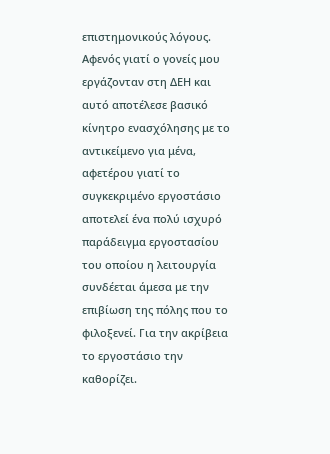επιστημονικούς λόγους. Αφενός γιατί ο γονείς μου εργάζονταν στη ΔΕΗ και αυτό αποτέλεσε βασικό κίνητρο ενασχόλησης με το αντικείμενο για μένα, αφετέρου γιατί το συγκεκριμένο εργοστάσιο αποτελεί ένα πολύ ισχυρό παράδειγμα εργοστασίου του οποίου η λειτουργία συνδέεται άμεσα με την επιβίωση της πόλης που το φιλοξενεί. Για την ακρίβεια το εργοστάσιο την καθορίζει.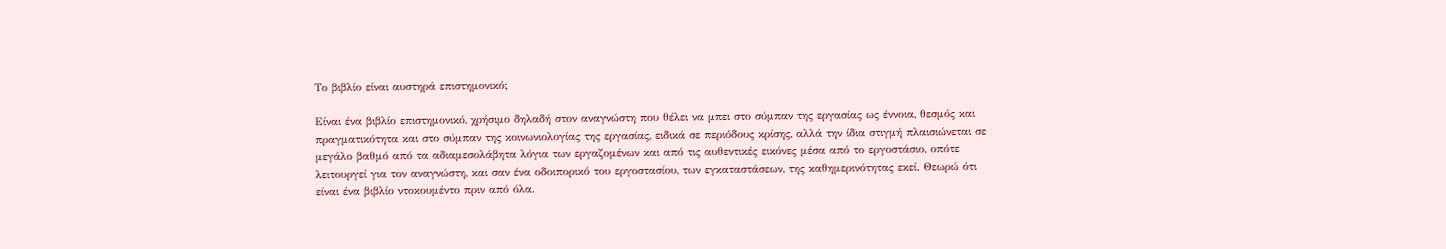Το βιβλίο είναι αυστηρά επιστημονικό;

Είναι ένα βιβλίο επιστημονικό, χρήσιμο δηλαδή στον αναγνώστη που θέλει να μπει στο σύμπαν της εργασίας ως έννοια, θεσμός και πραγματικότητα και στο σύμπαν της κοινωνιολογίας της εργασίας, ειδικά σε περιόδους κρίσης, αλλά την ίδια στιγμή πλαισιώνεται σε μεγάλο βαθμό από τα αδιαμεσολάβητα λόγια των εργαζομένων και από τις αυθεντικές εικόνες μέσα από το εργοστάσιο, οπότε λειτουργεί για τον αναγνώστη, και σαν ένα οδοιπορικό του εργοστασίου, των εγκαταστάσεων, της καθημερινότητας εκεί. Θεωρώ ότι είναι ένα βιβλίο ντοκουμέντο πριν από όλα.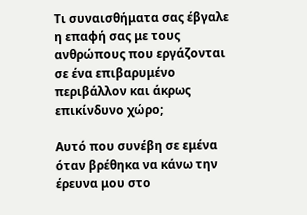Τι συναισθήματα σας έβγαλε η επαφή σας με τους ανθρώπους που εργάζονται σε ένα επιβαρυμένο περιβάλλον και άκρως επικίνδυνο χώρο;

Αυτό που συνέβη σε εμένα όταν βρέθηκα να κάνω την έρευνα μου στο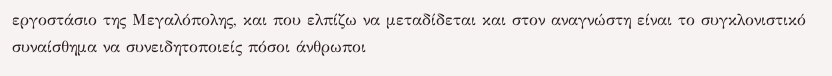εργοστάσιο της Μεγαλόπολης, και που ελπίζω να μεταδίδεται και στον αναγνώστη είναι το συγκλονιστικό συναίσθημα να συνειδητοποιείς πόσοι άνθρωποι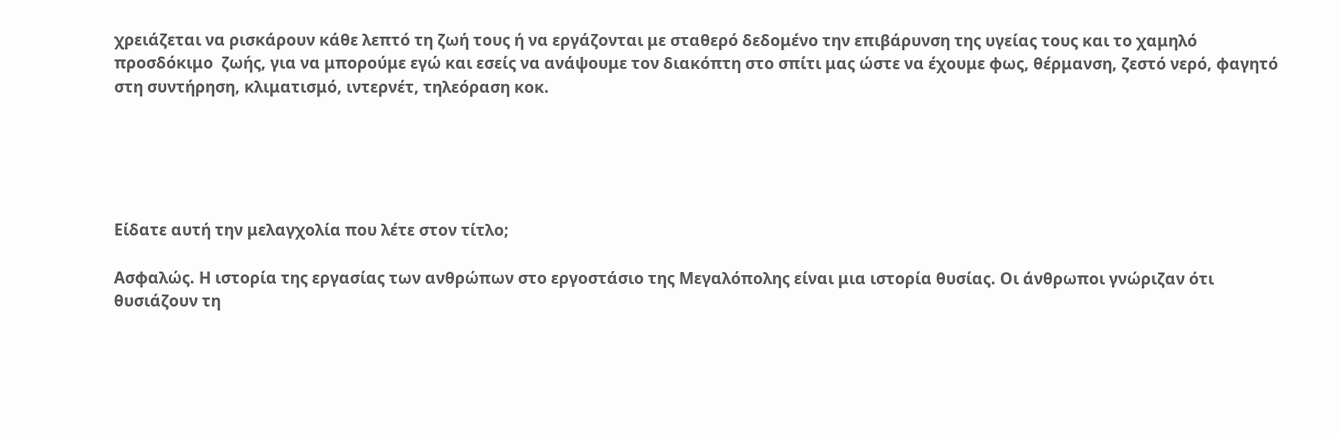χρειάζεται να ρισκάρουν κάθε λεπτό τη ζωή τους ή να εργάζονται με σταθερό δεδομένο την επιβάρυνση της υγείας τους και το χαμηλό προσδόκιμο  ζωής, για να μπορούμε εγώ και εσείς να ανάψουμε τον διακόπτη στο σπίτι μας ώστε να έχουμε φως, θέρμανση, ζεστό νερό, φαγητό στη συντήρηση, κλιματισμό, ιντερνέτ, τηλεόραση κοκ.





Είδατε αυτή την μελαγχολία που λέτε στον τίτλο;

Ασφαλώς. Η ιστορία της εργασίας των ανθρώπων στο εργοστάσιο της Μεγαλόπολης είναι μια ιστορία θυσίας. Οι άνθρωποι γνώριζαν ότι θυσιάζουν τη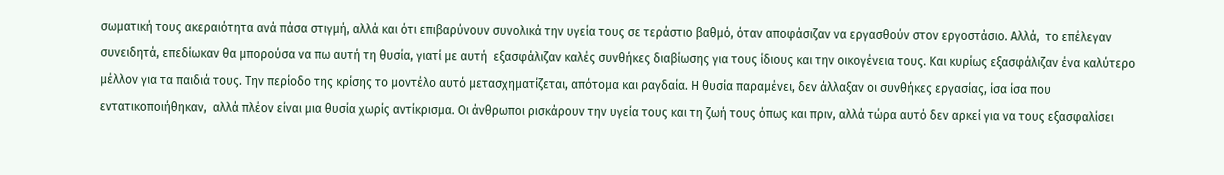σωματική τους ακεραιότητα ανά πάσα στιγμή, αλλά και ότι επιβαρύνουν συνολικά την υγεία τους σε τεράστιο βαθμό, όταν αποφάσιζαν να εργασθούν στον εργοστάσιο. Αλλά,  το επέλεγαν συνειδητά, επεδίωκαν θα μπορούσα να πω αυτή τη θυσία, γιατί με αυτή  εξασφάλιζαν καλές συνθήκες διαβίωσης για τους ίδιους και την οικογένεια τους. Και κυρίως εξασφάλιζαν ένα καλύτερο μέλλον για τα παιδιά τους. Την περίοδο της κρίσης το μοντέλο αυτό μετασχηματίζεται, απότομα και ραγδαία. Η θυσία παραμένει, δεν άλλαξαν οι συνθήκες εργασίας, ίσα ίσα που εντατικοποιήθηκαν,  αλλά πλέον είναι μια θυσία χωρίς αντίκρισμα. Οι άνθρωποι ρισκάρουν την υγεία τους και τη ζωή τους όπως και πριν, αλλά τώρα αυτό δεν αρκεί για να τους εξασφαλίσει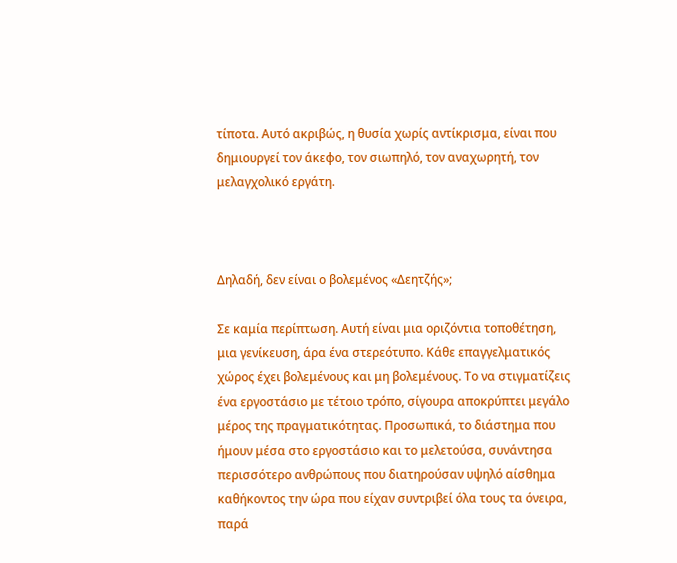τίποτα. Αυτό ακριβώς, η θυσία χωρίς αντίκρισμα, είναι που δημιουργεί τον άκεφο, τον σιωπηλό, τον αναχωρητή, τον μελαγχολικό εργάτη.



Δηλαδή, δεν είναι ο βολεμένος «Δεητζής»;

Σε καμία περίπτωση. Αυτή είναι μια οριζόντια τοποθέτηση, μια γενίκευση, άρα ένα στερεότυπο. Κάθε επαγγελματικός χώρος έχει βολεμένους και μη βολεμένους. Το να στιγματίζεις ένα εργοστάσιο με τέτοιο τρόπο, σίγουρα αποκρύπτει μεγάλο μέρος της πραγματικότητας. Προσωπικά, το διάστημα που ήμουν μέσα στο εργοστάσιο και το μελετούσα, συνάντησα περισσότερο ανθρώπους που διατηρούσαν υψηλό αίσθημα καθήκοντος την ώρα που είχαν συντριβεί όλα τους τα όνειρα, παρά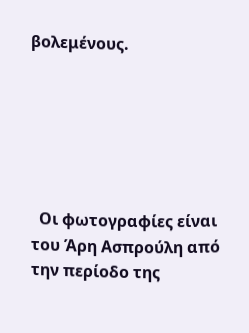βολεμένους.






  Οι φωτογραφίες είναι του Άρη Ασπρούλη από την περίοδο της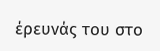έρευνάς του στο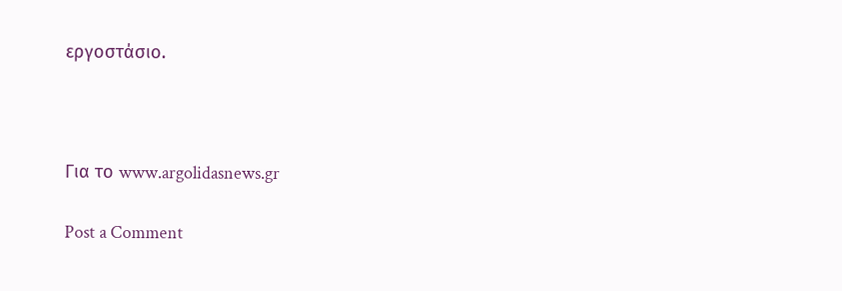εργοστάσιο.



Για το www.argolidasnews.gr

Post a Comment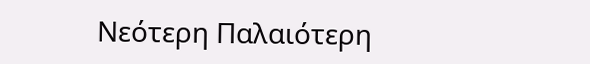Νεότερη Παλαιότερη